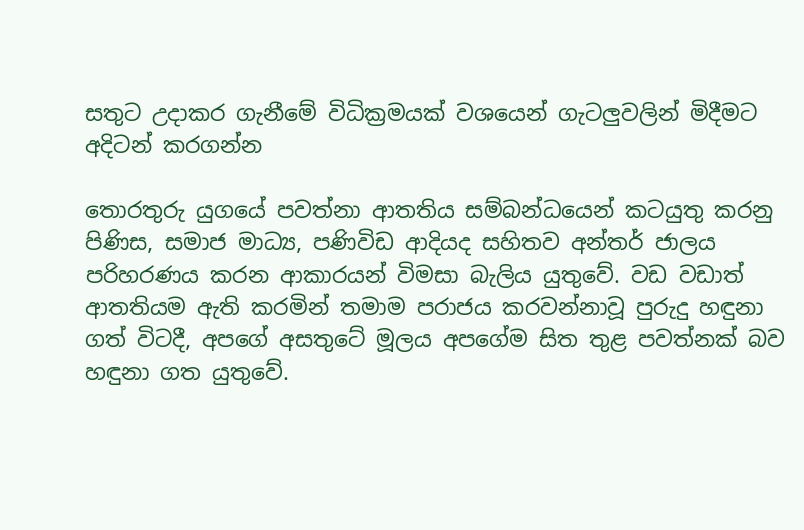සතුට උදාකර ගැනීමේ විධික්‍රමයක් වශයෙන් ගැටලුවලින් මිදීමට අදිටන් කරගන්න

තොරතුරු යුගයේ පවත්නා ආතතිය සම්බන්ධයෙන් කටයුතු කරනු පිණිස, සමාජ මාධ්‍ය, පණිවිඩ ආදියද සහිතව අන්තර් ජාලය පරිහරණය කරන ආකාරයන් විමසා බැලිය යුතුවේ. වඩ වඩාත් ආතතියම ඇති කරමින් තමාම පරාජය කරවන්නාවූ පුරුදු හඳුනා ගත් විටදී, අපගේ අසතුටේ මූලය අපගේම සිත තුළ පවත්නක් බව හඳුනා ගත යුතුවේ.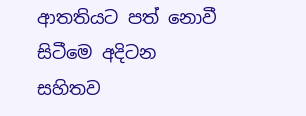ආතතියට පත් නොවී සිටීමෙ අදිටන සහිතව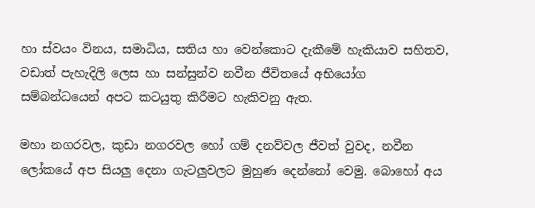හා ස්වයං විනය, සමාධිය, සතිය හා වෙන්කොට දැකීමේ හැකියාව සහිතව, වඩාත් පැහැදිලි ලෙස හා සන්සුන්ව නවීන ජීවිතයේ අභියෝග සම්බන්ධයෙන් අපට කටයුතු කිරීමට හැකිවනු ඇත.

මහා නගරවල, කුඩා නගරවල හෝ ගම් දනව්වල ජීවත් වුවද, නවීන ලෝකයේ අප සියලු දෙනා ගැටලුවලට මුහුණ දෙන්නෝ වෙමු. බොහෝ අය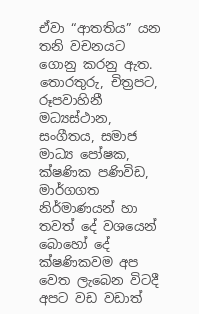ඒවා “ආතතිය” යන තනි වචනයට ගොනු කරනු ඇත. තොරතුරු, චිත්‍රපට, රූපවාහිනී මධ්‍යස්ථාන, සංගීතය, සමාජ මාධ්‍ය පෝෂක, ක්ෂණික පණිවිඩ, මාර්ගගත නිර්මාණයන් හා තවත් දේ වශයෙන් බොහෝ දේ ක්ෂණිකවම අප වෙත ලැබෙන විටදී අපට වඩ වඩාත්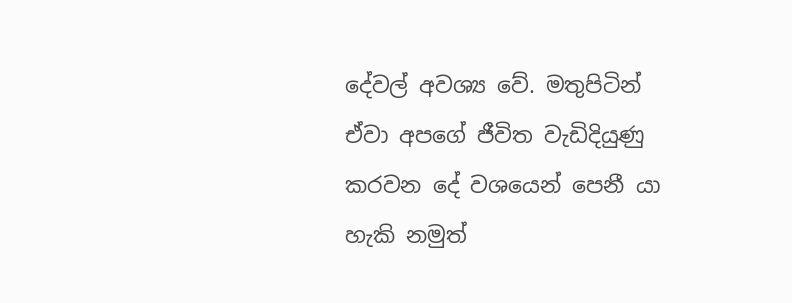දේවල් අවශ්‍ය වේ. මතුපිටින් ඒවා අපගේ ජීවිත වැඩිදියුණු කරවන දේ වශයෙන් පෙනී යා හැකි නමුත්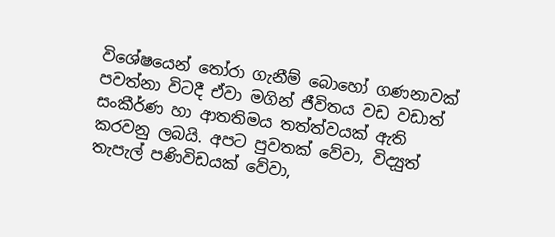විශේෂයෙන් තෝරා ගැනීම් බොහෝ ගණනාවක් පවත්නා විටදී ඒවා මගින් ජීවිතය වඩ වඩාත් සංකීර්ණ හා ආතතිමය තත්ත්වයක් ඇති කරවනු ලබයි. අපට පුවතක් වේවා, විද්‍යුත් තැපැල් පණිවිඩයක් වේවා,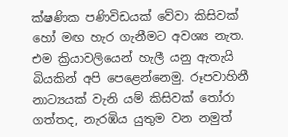ක්ෂණික පණිවිඩයක් වේවා කිසිවක් හෝ මඟ හැර ගැනීමට අවශ්‍ය නැත. එම ක්‍රියාවලියෙන් හැලී යනු ඇතැයි බියකින් අපි පෙළෙන්නෙමු. රූපවාහිනී නාට්‍යයක් වැනි යම් කිසිවක් තෝරා ගත්තද, නැරඹිය යුතුම වන නමුත්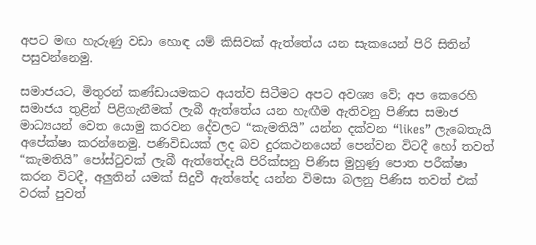අපට මඟ හැරුණු වඩා හොඳ යම් කිසිවක් ඇත්තේය යන සැකයෙන් පිරි සිතින් පසුවන්නෙමු.

සමාජයට, මිතුරන් කණ්ඩායමකට අයත්ව සිටීමට අපට අවශ්‍ය වේ; අප කෙරෙහි සමාජය තුළින් පිළිගැනීමක් ලැබී ඇත්තේය යන හැඟීම ඇතිවනු පිණිස සමාජ මාධ්‍යයන් වෙත යොමු කරවන දේවලට “කැමතියි” යන්න දක්වන “likes” ලැබෙතැයි අපේක්ෂා කරන්නෙමු. පණිවිඩයක් ලද බව දුරකථනයෙන් පෙන්වන විටදී හෝ තවත් “කැමතියි” පෝස්ටුවක් ලැබී ඇත්තේදැයි පිරික්සනු පිණිස මුහුණු පොත පරීක්ෂා කරන විටදී, අලුතින් යමක් සිදුවී ඇත්තේද යන්න විමසා බලනු පිණිස තවත් එක් වරක් පුවත්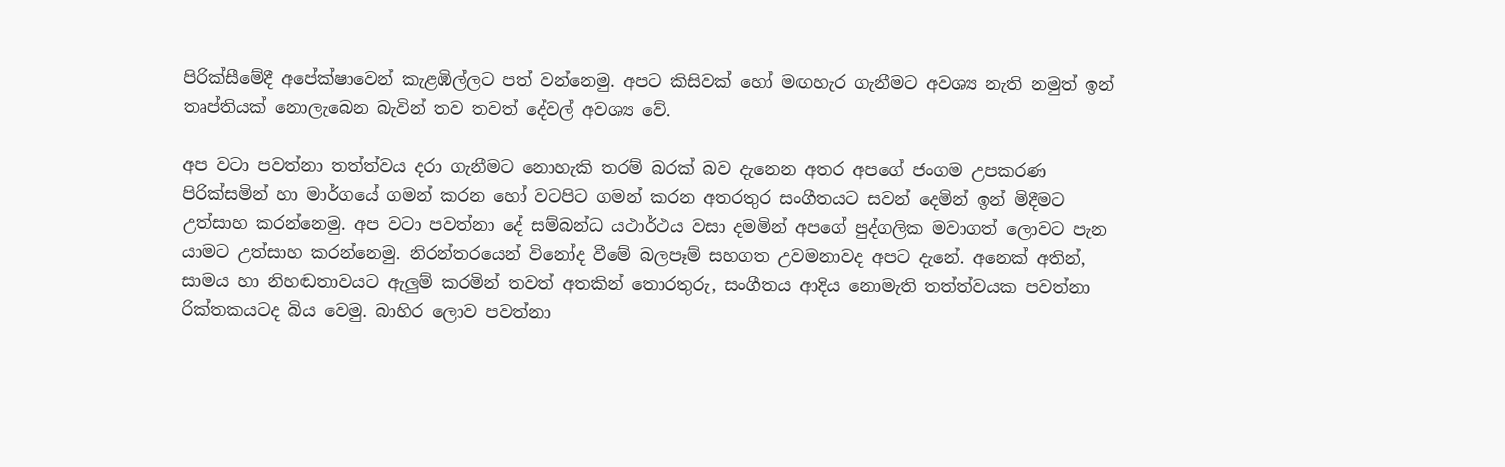පිරික්සීමේදී අපේක්ෂාවෙන් කැළඹිල්ලට පත් වන්නෙමු. අපට කිසිවක් හෝ මඟහැර ගැනීමට අවශ්‍ය නැති නමුත් ඉන් තෘප්තියක් නොලැබෙන බැවින් තව තවත් දේවල් අවශ්‍ය වේ.

අප වටා පවත්නා තත්ත්වය දරා ගැනීමට නොහැකි තරම් බරක් බව දැනෙන අතර අපගේ ජංගම උපකරණ පිරික්සමින් හා මාර්ගයේ ගමන් කරන හෝ වටපිට ගමන් කරන අතරතුර සංගීතයට සවන් දෙමින් ඉන් මිදීමට උත්සාහ කරන්නෙමු. අප වටා පවත්නා දේ සම්බන්ධ යථාර්ථය වසා දමමින් අපගේ පුද්ගලික මවාගත් ලොවට පැන යාමට උත්සාහ කරන්නෙමු. නිරන්තරයෙන් විනෝද වීමේ බලපෑම් සහගත උවමනාවද අපට දැනේ. අනෙක් අතින්, සාමය හා නිහඬතාවයට ඇලුම් කරමින් තවත් අතකින් තොරතුරු, සංගීතය ආදිය නොමැති තත්ත්වයක පවත්නා රික්තකයටද බිය වෙමු. බාහිර ලොව පවත්නා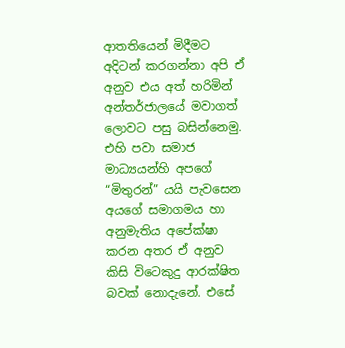ආතතියෙන් මිදීමට අදිටන් කරගන්නා අපි ඒ අනුව එය අත් හරිමින් අන්තර්ජාලයේ මවාගත් ලොවට පසු බසින්නෙමු. එහි පවා සමාජ මාධ්‍යයන්හි අපගේ “මිතුරන්” යයි පැවසෙන අයගේ සමාගමය හා අනුමැතිය අපේක්ෂා කරන අතර ඒ අනුව කිසි විටෙකුදු ආරක්ෂිත බවක් නොදැනේ. එසේ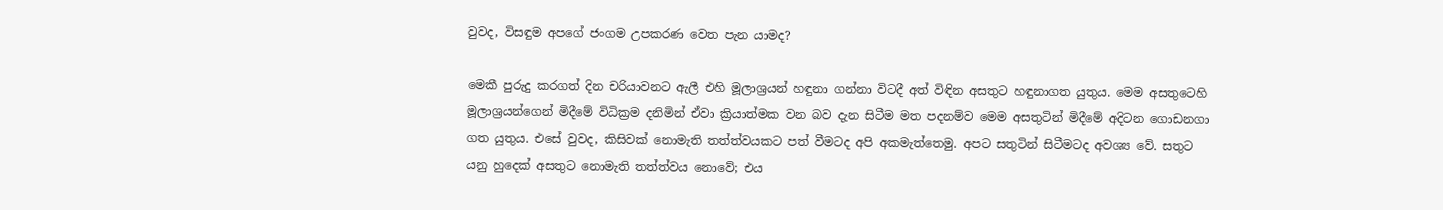වුවද, විසඳුම අපගේ ජංගම උපකරණ වෙත පැන යාමද?

මෙකී පුරුදු කරගත් දින චරියාවනට ඇලී එහි මූලාශ්‍රයන් හඳුනා ගන්නා විටදී අත් විඳින අසතුට හඳුනාගත යුතුය. මෙම අසතුටෙහි මූලාශ්‍රයන්ගෙන් මිදීමේ විධික්‍රම දනිමින් ඒවා ක්‍රියාත්මක වන බව දැන සිටීම මත පදනම්ව මෙම අසතුටින් මිදීමේ අදිටන ගොඩනගා ගත යුතුය. එසේ වුවද, කිසිවක් නොමැති තත්ත්වයකට පත් වීමටද අපි අකමැත්තෙමු. අපට සතුටින් සිටීමටද අවශ්‍ය වේ. සතුට යනු හුදෙක් අසතුට නොමැති තත්ත්වය නොවේ; එය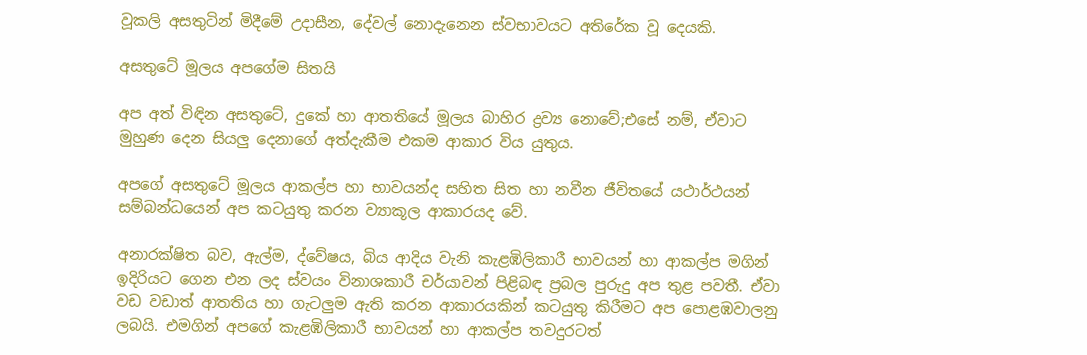වූකලි අසතුටින් මිදීමේ උදාසීන, දේවල් නොදැනෙන ස්වභාවයට අතිරේක වූ දෙයකි.

අසතුටේ මූලය අපගේම සිතයි

අප අත් විඳින අසතුටේ, දුකේ හා ආතතියේ මූලය බාහිර ද්‍රව්‍ය නොවේ;එසේ නම්, ඒවාට මුහුණ දෙන සියලු දෙනාගේ අත්දැකීම එකම ආකාර විය යුතුය.

අපගේ අසතුටේ මූලය ආකල්ප හා භාවයන්ද සහිත සිත හා නවීන ජීවිතයේ යථාර්ථයන් සම්බන්ධයෙන් අප කටයුතු කරන ව්‍යාකූල ආකාරයද වේ.

අනාරක්ෂිත බව, ඇල්ම, ද්වේෂය, බිය ආදිය වැනි කැළඹිලිකාරී භාවයන් හා ආකල්ප මගින් ඉදිරියට ගෙන එන ලද ස්වයං විනාශකාරී චර්යාවන් පිළිබඳ ප්‍රබල පුරුදු අප තුළ පවතී. ඒවා වඩ වඩාත් ආතතිය හා ගැටලුම ඇති කරන ආකාරයකින් කටයුතු කිරීමට අප පොළඹවාලනු ලබයි. එමගින් අපගේ කැළඹිලිකාරී භාවයන් හා ආකල්ප තවදුරටත්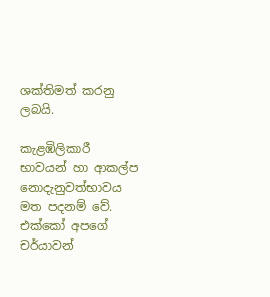ශක්තිමත් කරනු ලබයි.

කැළඹිලිකාරී භාවයන් හා ආකල්ප නොදැනුවත්භාවය මත පදනම් වේ. එක්කෝ අපගේ චර්යාවන්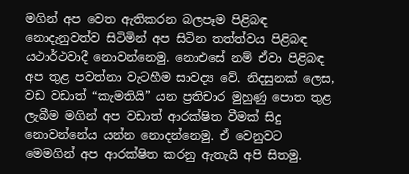මගින් අප වෙත ඇතිකරන බලපෑම පිළිබඳ නොදැනුවත්ව සිටිමින් අප සිටින තත්ත්වය පිළිබඳ යථාර්ථවාදී නොවන්නෙමු. නොඑසේ නම් ඒවා පිළිබඳ අප තුළ පවත්නා වැටහීම සාවද්‍ය වේ. නිදසුනක් ලෙස, වඩ වඩාත් “කැමතියි” යන ප්‍රතිචාර මුහුණු පොත තුළ ලැබීම මගින් අප වඩාත් ආරක්ෂිත වීමක් සිදු නොවන්නේය යන්න නොදන්නෙමු. ඒ වෙනුවට මෙමගින් අප ආරක්ෂිත කරනු ඇතැයි අපි සිතමු.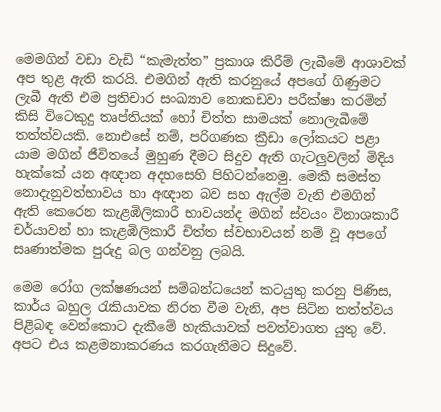මෙමගින් වඩා වැඩි “කැමැත්ත” ප්‍රකාශ කිරීම් ලැබීමේ ආශාවක් අප තුළ ඇති කරයි. එමගින් ඇති කරනුයේ අපගේ ගිණුමට ලැබී ඇති එම ප්‍රතිචාර සංඛ්‍යාව නොකඩවා පරීක්ෂා කරමින් කිසි විටෙකුදු තෘප්තියක් හෝ චිත්ත සාමයක් නොලැබීමේ තත්ත්වයකි. නොඑසේ නම්, පරිගණක ක්‍රීඩා ලෝකයට පළා යාම මගින් ජීවිතයේ මුහුණ දීමට සිදුව ඇති ගැටලුවලින් මිදිය හැක්කේ යන අඥාන අදහසෙහි පිහිටන්නෙමු. මෙකී සමස්ත නොදැනුවත්භාවය හා අඥාන බව සහ ඇල්ම වැනි එමගින් ඇති කෙරෙන කැළඹිලිකාරී භාවයන්ද මගින් ස්වයං විනාශකාරී චර්යාවන් හා කැළඹිලිකාරී චිත්ත ස්වභාවයන් නම් වූ අපගේ සෘණාත්මක පුරුදු බල ගන්වනු ලබයි.

මෙම රෝග ලක්ෂණයන් සම්බන්ධයෙන් කටයුතු කරනු පිණිස, කාර්ය බහුල රැකියාවක නිරත වීම වැනි, අප සිටින තත්ත්වය පිළිබඳ වෙන්කොට දැකීමේ හැකියාවක් පවත්වාගත යුතු වේ. අපට එය කළමනාකරණය කරගැනීමට සිදුවේ.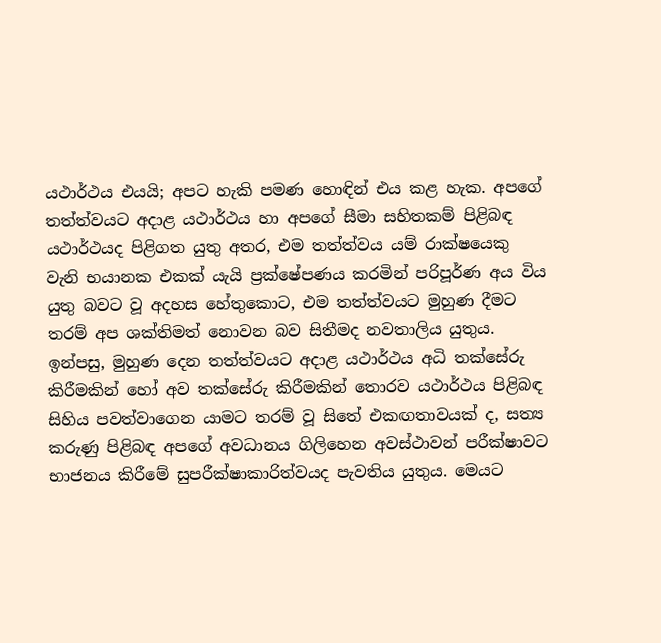යථාර්ථය එයයි; අපට හැකි පමණ හොඳින් එය කළ හැක. අපගේ තත්ත්වයට අදාළ යථාර්ථය හා අපගේ සීමා සහිතකම් පිළිබඳ යථාර්ථයද පිළිගත යුතු අතර, එම තත්ත්වය යම් රාක්ෂයෙකු වැනි භයානක එකක් යැයි ප්‍රක්ෂේපණය කරමින් පරිපූර්ණ අය විය යුතු බවට වූ අදහස හේතුකොට, එම තත්ත්වයට මුහුණ දීමට තරම් අප ශක්තිමත් නොවන බව සිතීමද නවතාලිය යුතුය. ඉන්පසු, මුහුණ දෙන තත්ත්වයට අදාළ යථාර්ථය අධි තක්සේරු කිරීමකින් හෝ අව තක්සේරු කිරීමකින් තොරව යථාර්ථය පිළිබඳ සිහිය පවත්වාගෙන යාමට තරම් වූ සිතේ එකඟතාවයක් ද, සත්‍ය කරුණු පිළිබඳ අපගේ අවධානය ගිලිහෙන අවස්ථාවන් පරීක්ෂාවට භාජනය කිරීමේ සුපරීක්ෂාකාරිත්වයද පැවතිය යුතුය. මෙයට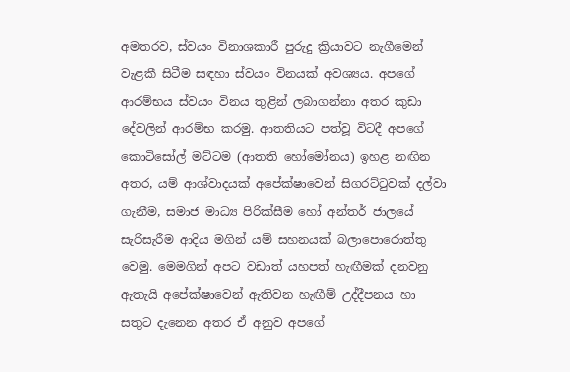අමතරව, ස්වයං විනාශකාරී පුරුදු ක්‍රියාවට නැගීමෙන් වැළකී සිටීම සඳහා ස්වයං විනයක් අවශ්‍යය. අපගේ ආරම්භය ස්වයං විනය තුළින් ලබාගන්නා අතර කුඩා දේවලින් ආරම්භ කරමු. ආතතියට පත්වූ විටදී අපගේ කොටිසෝල් මට්ටම (ආතති හෝමෝනය) ඉහළ නඟින අතර, යම් ආශ්වාදයක් අපේක්ෂාවෙන් සිගරට්ටුවක් දල්වා ගැනීම, සමාජ මාධ්‍ය පිරික්සීම හෝ අන්තර් ජාලයේ සැරිසැරීම ආදිය මගින් යම් සහනයක් බලාපොරොත්තු වෙමු. මෙමගින් අපට වඩාත් යහපත් හැඟීමක් දනවනු ඇතැයි අපේක්ෂාවෙන් ඇතිවන හැඟීම් උද්දීපනය හා සතුට දැනෙන අතර ඒ අනුව අපගේ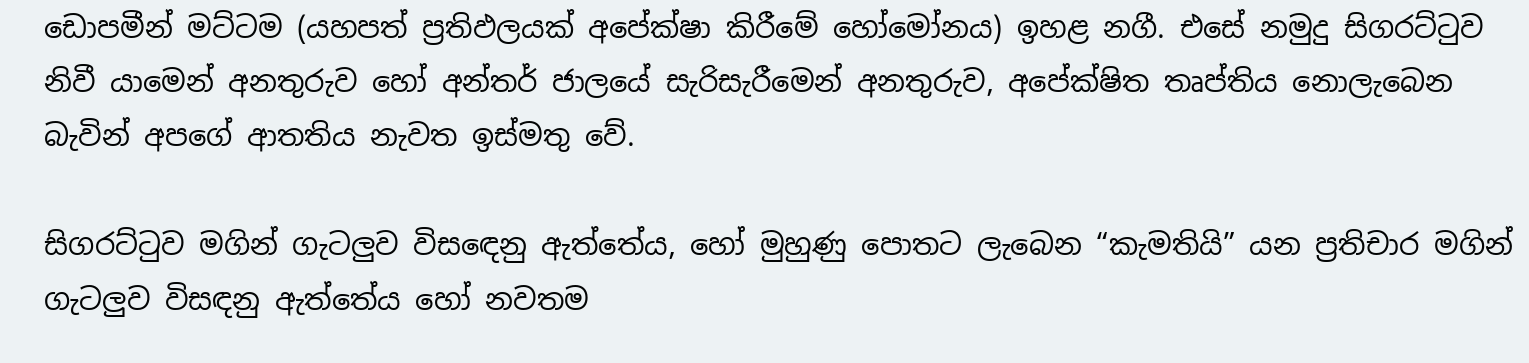ඩොපමීන් මට්ටම (යහපත් ප්‍රතිඵලයක් අපේක්ෂා කිරීමේ හෝමෝනය) ඉහළ නගී. එසේ නමුදු සිගරට්ටුව නිවී යාමෙන් අනතුරුව හෝ අන්තර් ජාලයේ සැරිසැරීමෙන් අනතුරුව, අපේක්ෂිත තෘප්තිය නොලැබෙන බැවින් අපගේ ආතතිය නැවත ඉස්මතු වේ.

සිගරට්ටුව මගින් ගැටලුව විසඳෙනු ඇත්තේය, හෝ මුහුණු පොතට ලැබෙන “කැමතියි” යන ප්‍රතිචාර මගින් ගැටලුව විසඳනු ඇත්තේය හෝ නවතම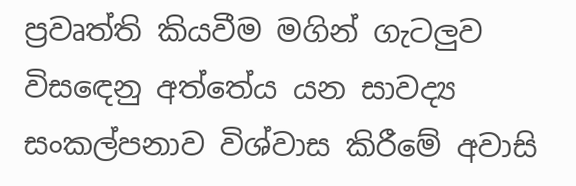ප්‍රවෘත්ති කියවීම මගින් ගැටලුව විසඳෙනු අත්තේය යන සාවද්‍ය සංකල්පනාව විශ්වාස කිරීමේ අවාසි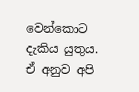වෙන්කොට දැකිය යුතුය. ඒ අනුව අපි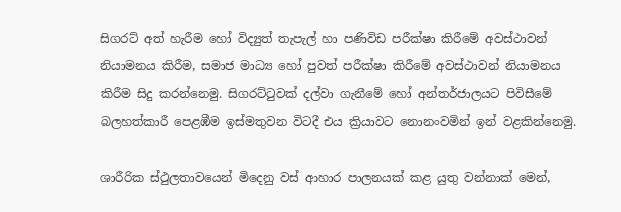සිගරට් අත් හැරීම හෝ විද්‍යුත් තැපැල් හා පණිවිඩ පරීක්ෂා කිරීමේ අවස්ථාවන් නියාමනය කිරීම, සමාජ මාධ්‍ය හෝ පුවත් පරීක්ෂා කිරීමේ අවස්ථාවන් නියාමනය කිරීම සිදු කරන්නෙමු. සිගරට්ටුවක් දල්වා ගැනීමේ හෝ අන්තර්ජාලයට පිවිසීමේ බලහත්කාරී පෙළඹීම ඉස්මතුවන විටදී එය ක්‍රියාවට නොනංවමින් ඉන් වළකින්නෙමු.

ශාරීරික ස්ථුලතාවයෙන් මිදෙනු වස් ආහාර පාලනයක් කළ යුතු වන්නාක් මෙන්,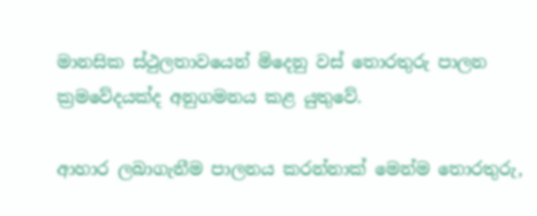මානසික ස්ථුලතාවයෙන් මිදෙනු වස් තොරතුරු පාලන ක්‍රමවේදයක්ද අනුගමනය කළ යුතුවේ.

ආහාර ලබාගැනීම පාලනය කරන්නාක් මෙන්ම තොරතුරු,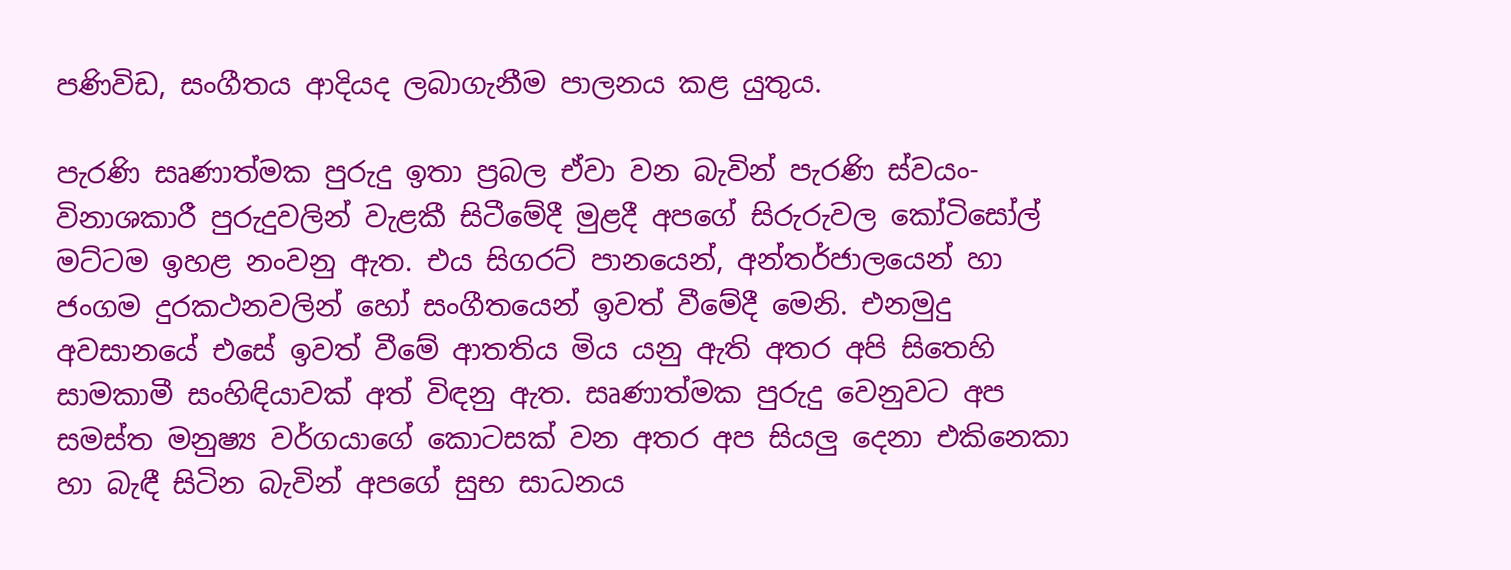පණිවිඩ, සංගීතය ආදියද ලබාගැනීම පාලනය කළ යුතුය.

පැරණි සෘණාත්මක පුරුදු ඉතා ප්‍රබල ඒවා වන බැවින් පැරණි ස්වයං-විනාශකාරී පුරුදුවලින් වැළකී සිටීමේදී මුළදී අපගේ සිරුරුවල කෝටිසෝල් මට්ටම ඉහළ නංවනු ඇත. එය සිගරට් පානයෙන්, අන්තර්ජාලයෙන් හා ජංගම දුරකථනවලින් හෝ සංගීතයෙන් ඉවත් වීමේදී මෙනි. එනමුදු අවසානයේ එසේ ඉවත් වීමේ ආතතිය මිය යනු ඇති අතර අපි සිතෙහි සාමකාමී සංහිඳියාවක් අත් විඳනු ඇත. සෘණාත්මක පුරුදු වෙනුවට අප සමස්ත මනුෂ්‍ය වර්ගයාගේ කොටසක් වන අතර අප සියලු දෙනා එකිනෙකා හා බැඳී සිටින බැවින් අපගේ සුභ සාධනය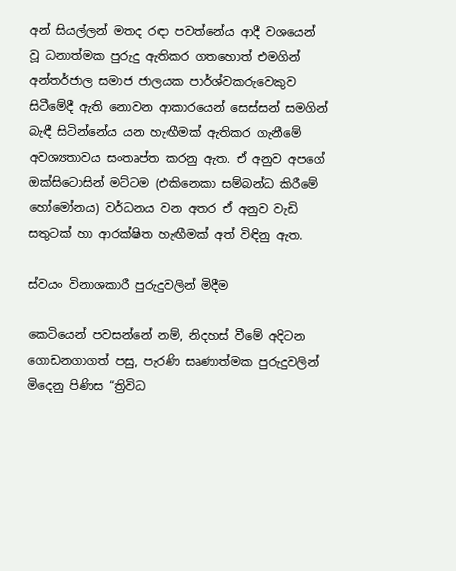අන් සියල්ලන් මතද රඳා පවත්නේය ආදී වශයෙන් වූ ධනාත්මක පුරුදු ඇතිකර ගතහොත් එමගින් අන්තර්ජාල සමාජ ජාලයක පාර්ශ්වකරුවෙකුව සිටීමේදී ඇති නොවන ආකාරයෙන් සෙස්සන් සමගින් බැඳී සිටින්නේය යන හැඟීමක් ඇතිකර ගැනීමේ අවශ්‍යතාවය සංතෘප්ත කරනු ඇත. ඒ අනුව අපගේ ඔක්සිටොසින් මට්ටම (එකිනෙකා සම්බන්ධ කිරීමේ හෝමෝනය) වර්ධනය වන අතර ඒ අනුව වැඩි සතුටක් හා ආරක්ෂිත හැඟීමක් අත් විඳිනු ඇත.

ස්වයං විනාශකාරී පුරුදුවලින් මිදීම

කෙටියෙන් පවසන්නේ නම්, නිදහස් වීමේ අදිටන ගොඩනගාගත් පසු, පැරණි සෘණාත්මක පුරුදුවලින් මිදෙනු පිණිස “ත්‍රිවිධ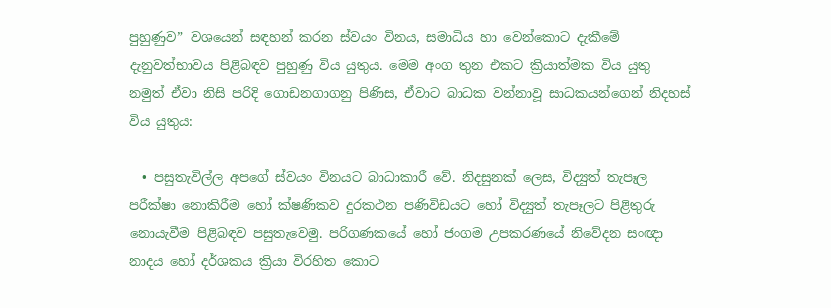පුහුණුව” වශයෙන් සඳහන් කරන ස්වයං විනය, සමාධිය හා වෙන්කොට දැකීමේ දැනුවත්භාවය පිළිබඳව පුහුණු විය යුතුය. මෙම අංග තුන එකට ක්‍රියාත්මක විය යුතු නමුත් ඒවා නිසි පරිදි ගොඩනගාගනු පිණිස, ඒවාට බාධක වන්නාවූ සාධකයන්ගෙන් නිදහස් විය යුතුය:

  • පසුතැවිල්ල අපගේ ස්වයං විනයට බාධාකාරී වේ. නිදසුනක් ලෙස, විද්‍යුත් තැපෑල පරීක්ෂා නොකිරීම හෝ ක්ෂණිකව දුරකථන පණිවිඩයට හෝ විද්‍යුත් තැපෑලට පිළිතුරු නොයැවීම පිළිබඳව පසුතැවෙමු. පරිගණකයේ හෝ ජංගම උපකරණයේ නිවේදන සංඥා නාදය හෝ දර්ශකය ක්‍රියා විරහිත කොට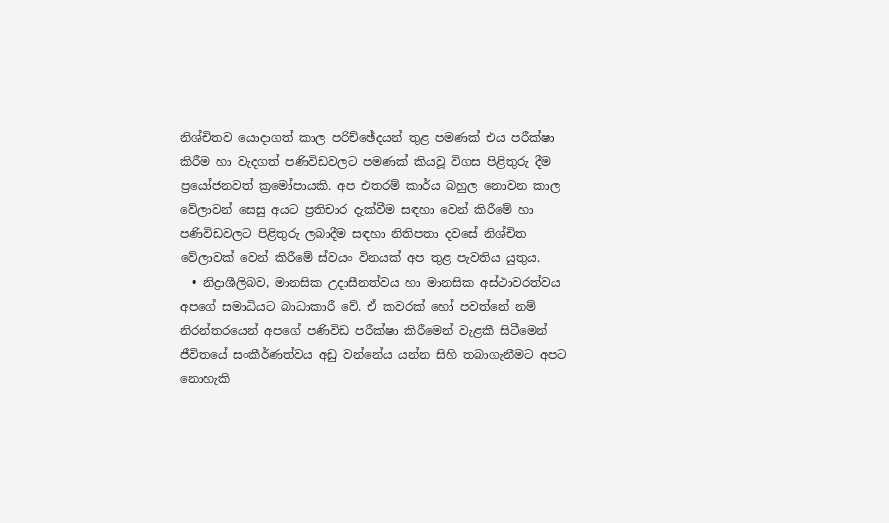නිශ්චිතව යොදාගත් කාල පරිච්ඡේදයන් තුළ පමණක් එය පරීක්ෂා කිරීම හා වැදගත් පණිවිඩවලට පමණක් කියවූ විගස පිළිතුරු දීම ප්‍රයෝජනවත් ක්‍රමෝපායකි. අප එතරම් කාර්ය බහුල නොවන කාල වේලාවන් සෙසු අයට ප්‍රතිචාර දැක්වීම සඳහා වෙන් කිරීමේ හා පණිවිඩවලට පිළිතුරු ලබාදීම සඳහා නිතිපතා දවසේ නිශ්චිත වේලාවක් වෙන් කිරීමේ ස්වයං විනයක් අප තුළ පැවතිය යුතුය.
  • නිද්‍රාශීලිබව, මානසික උදාසීනත්වය හා මානසික අස්ථාවරත්වය අපගේ සමාධියට බාධාකාරී වේ. ඒ කවරක් හෝ පවත්නේ නම් නිරන්තරයෙන් අපගේ පණිවිඩ පරීක්ෂා කිරීමෙන් වැළකී සිටීමෙන් ජීවිතයේ සංකීර්ණත්වය අඩු වන්නේය යන්න සිහි තබාගැනීමට අපට නොහැකි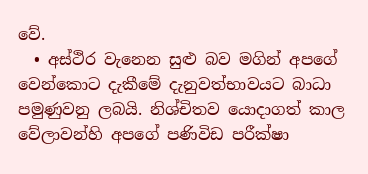වේ.
  • අස්ථිර වැනෙන සුළු බව මගින් අපගේ වෙන්කොට දැකීමේ දැනුවත්භාවයට බාධා පමුණුවනු ලබයි. නිශ්චිතව යොදාගත් කාල වේලාවන්හි අපගේ පණිවිඩ පරීක්ෂා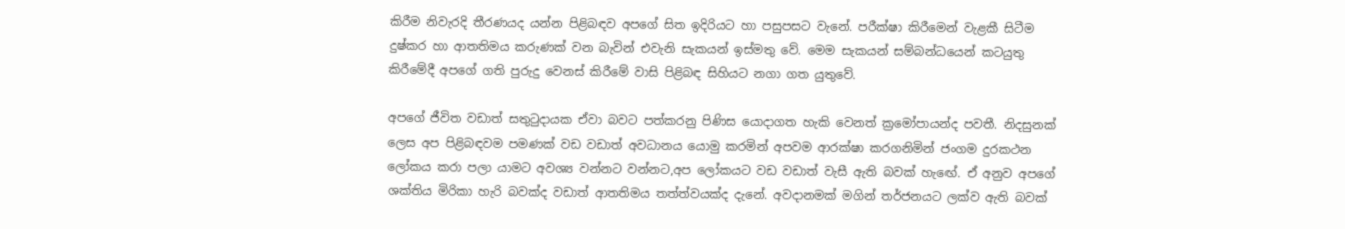කිරීම නිවැරදි තීරණයද යන්න පිළිබඳව අපගේ සිත ඉදිරියට හා පසුපසට වැනේ. පරීක්ෂා කිරීමෙන් වැළකී සිටීම දුෂ්කර හා ආතතිමය කරුණක් වන බැවින් එවැනි සැකයන් ඉස්මතු වේ. මෙම සැකයන් සම්බන්ධයෙන් කටයුතු කිරීමේදී අපගේ ගති පුරුදු වෙනස් කිරීමේ වාසි පිළිබඳ සිහියට නගා ගත යුතුවේ.

අපගේ ජීවිත වඩාත් සතුටුදායක ඒවා බවට පත්කරනු පිණිස යොදාගත හැකි වෙනත් ක්‍රමෝපායන්ද පවතී. නිදසුනක් ලෙස අප පිළිබඳවම පමණක් වඩ වඩාත් අවධානය යොමු කරමින් අපවම ආරක්ෂා කරගනිමින් ජංගම දුරකථන ලෝකය කරා පලා යාමට අවශ්‍ය වන්නට වන්නට,අප ලෝකයට වඩ වඩාත් වැසී ඇති බවක් හැඟේ. ඒ අනුව අපගේ ශක්තිය මිරිකා හැරි බවක්ද වඩාත් ආතතිමය තත්ත්වයක්ද දැනේ. අවදානමක් මගින් තර්ජනයට ලක්ව ඇති බවක්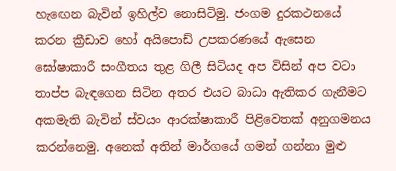හැඟෙන බැවින් ඉහිල්ව නොසිටිමු. ජංගම දුරකථනයේ කරන ක්‍රීඩාව හෝ අයිපොඩ් උපකරණයේ ඇසෙන ඝෝෂාකාරී සංගීතය තුළ ගිලී සිටියද අප විසින් අප වටා තාප්ප බැඳගෙන සිටින අතර එයට බාධා ඇතිකර ගැනීමට අකමැති බැවින් ස්වයං ආරක්ෂාකාරී පිළිවෙතක් අනුගමනය කරන්නෙමු. අනෙක් අතින් මාර්ගයේ ගමන් ගන්නා මුළු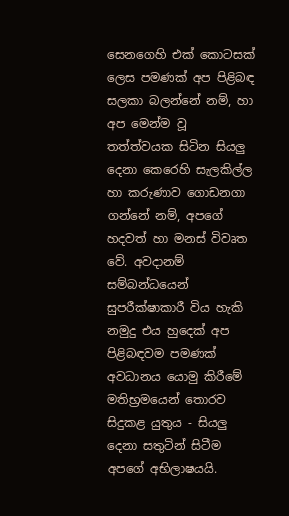සෙනගෙහි එක් කොටසක් ලෙස පමණක් අප පිළිබඳ සලකා බලන්නේ නම්, හා අප මෙන්ම වූ තත්ත්වයක සිටින සියලු දෙනා කෙරෙහි සැලකිල්ල හා කරුණාව ගොඩනගා ගන්නේ නම්, අපගේ හදවත් හා මනස් විවෘත වේ. අවදානම් සම්බන්ධයෙන් සුපරීක්ෂාකාරී විය හැකි නමුදු එය හුදෙක් අප පිළිබඳවම පමණක් අවධානය යොමු කිරීමේ මතිභ්‍රමයෙන් තොරව සිදුකළ යුතුය - සියලු දෙනා සතුටින් සිටීම අපගේ අභිලාෂයයි.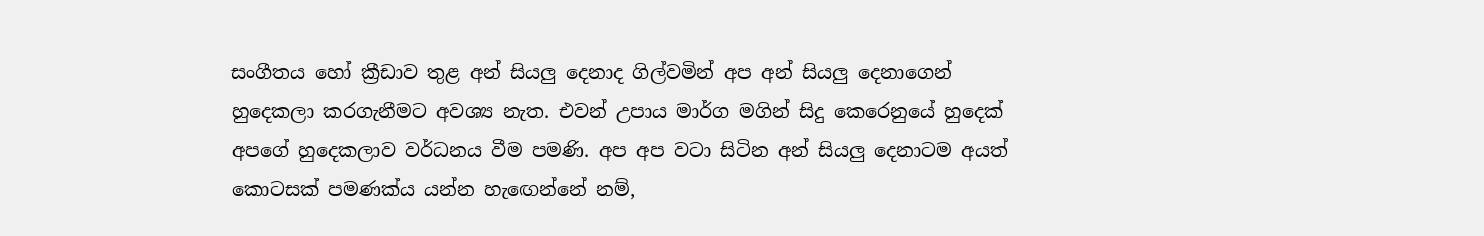සංගීතය හෝ ක්‍රීඩාව තුළ අන් සියලු දෙනාද ගිල්වමින් අප අන් සියලු දෙනාගෙන් හුදෙකලා කරගැනීමට අවශ්‍ය නැත. එවන් උපාය මාර්ග මගින් සිදු කෙරෙනුයේ හුදෙක් අපගේ හුදෙකලාව වර්ධනය වීම පමණි. අප අප වටා සිටින අන් සියලු දෙනාටම අයත් කොටසක් පමණක්ය යන්න හැඟෙන්නේ නම්,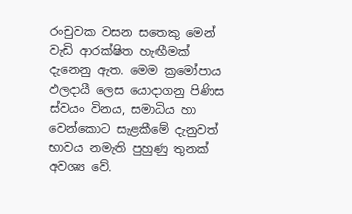රංචුවක වසන සතෙකු මෙන් වැඩි ආරක්ෂිත හැඟීමක් දැනෙනු ඇත. මෙම ක්‍රමෝපාය ඵලදායී ලෙස යොදාගනු පිණිස ස්වයං විනය, සමාධිය හා වෙන්කොට සැළකීමේ දැනුවත් භාවය නමැති පුහුණු තුනක් අවශ්‍ය වේ.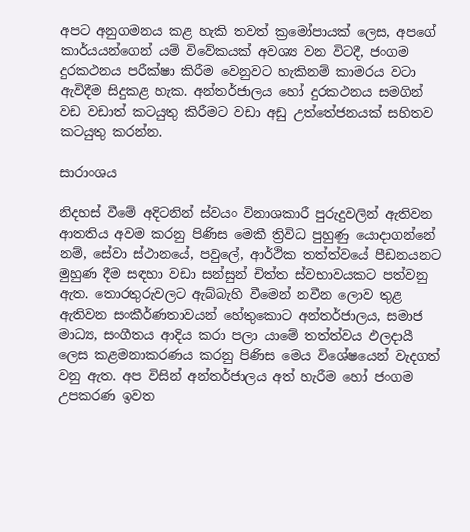අපට අනුගමනය කළ හැකි තවත් ක්‍රමෝපායක් ලෙස, අපගේ කාර්යයන්ගෙන් යම් විවේකයක් අවශ්‍ය වන විටදී, ජංගම දුරකථනය පරීක්ෂා කිරීම වෙනුවට හැකිනම් කාමරය වටා ඇවිදීම සිදුකළ හැක. අන්තර්ජාලය හෝ දුරකථනය සමගින් වඩ වඩාත් කටයුතු කිරීමට වඩා අඩු උත්තේජනයක් සහිතව කටයුතු කරන්න.

සාරාංශය

නිදහස් වීමේ අදිටනින් ස්වයං විනාශකාරී පුරුදුවලින් ඇතිවන ආතතිය අවම කරනු පිණිස මෙකී ත්‍රිවිධ පුහුණු යොදාගන්නේ නම්, සේවා ස්ථානයේ, පවුලේ, ආර්ථික තත්ත්වයේ පීඩනයනට මුහුණ දීම සඳහා වඩා සන්සුන් චිත්ත ස්වභාවයකට පත්වනු ඇත. තොරතුරුවලට ඇබ්බැහි වීමෙන් නවීන ලොව තුළ ඇතිවන සංකීර්ණතාවයන් හේතුකොට අන්තර්ජාලය, සමාජ මාධ්‍ය, සංගීතය ආදිය කරා පලා යාමේ තත්ත්වය ඵලදායී ලෙස කළමනාකරණය කරනු පිණිස මෙය විශේෂයෙන් වැදගත් වනු ඇත. අප විසින් අන්තර්ජාලය අත් හැරීම හෝ ජංගම උපකරණ ඉවත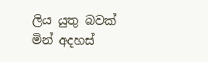ලිය යුතු බවක් මින් අදහස්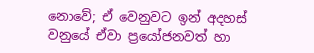නොවේ; ඒ වෙනුවට ඉන් අදහස් වනුයේ ඒවා ප්‍රයෝජනවත් හා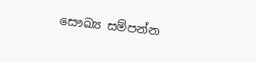සෞඛ්‍ය සම්පන්න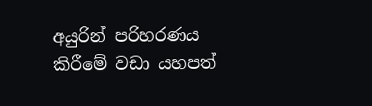අයුරින් පරිහරණය කිරීමේ වඩා යහපත්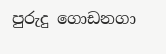පුරුදු ගොඩනගා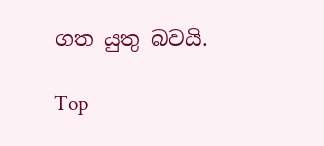ගත යුතු බවයි.

Top